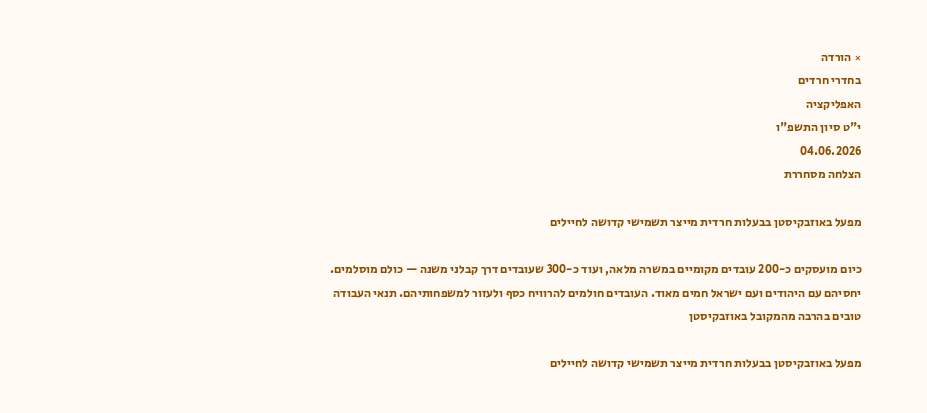× הורדה
בחדרי חרדים
האפליקציה
י"ט סיון התשפ"ו
04.06.2026
הצלחה מסחררת

מפעל באוזבקיסטן בבעלות חרדית מייצר תשמישי קדושה לחיילים

כיום מועסקים כ-200 עובדים מקומיים במשרה מלאה, ועוד כ-300 שעובדים דרך קבלני משנה — כולם מוסלמים. יחסיהם עם היהודים ועם ישראל חמים מאוד. העובדים חולמים להרוויח כסף ולעזור למשפחותיהם. תנאי העבודה טובים בהרבה מהמקובל באוזבקיסטן

מפעל באוזבקיסטן בבעלות חרדית מייצר תשמישי קדושה לחיילים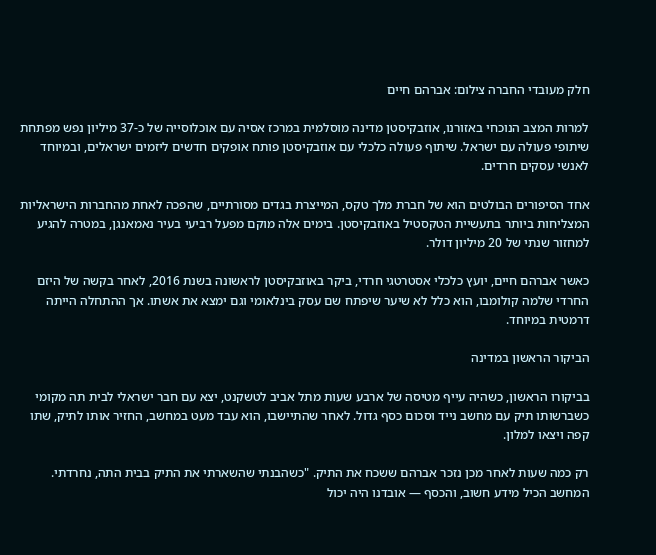חלק מעובדי החברה צילום: אברהם חיים

למרות המצב הנוכחי באזורנו, אוזבקיסטן מדינה מוסלמית במרכז אסיה עם אוכלוסייה של כ-37 מיליון נפש מפתחת שיתופי פעולה עם ישראל. שיתוף פעולה כלכלי עם אוזבקיסטן פותח אופקים חדשים ליזמים ישראלים, ובמיוחד לאנשי עסקים חרדים.

אחד הסיפורים הבולטים הוא של חברת מלך טקס, המייצרת בגדים מסורתיים, שהפכה לאחת מהחברות הישראליות המצליחות ביותר בתעשיית הטקסטיל באוזבקיסטן. בימים אלה מוקם מפעל רביעי בעיר נאמאנגן, במטרה להגיע למחזור שנתי של 20 מיליון דולר.

כאשר אברהם חיים, יועץ כלכלי אסטרטגי חרדי, ביקר באוזבקיסטן לראשונה בשנת 2016, לאחר בקשה של היזם החרדי שלמה קולומבו, הוא כלל לא שיער שיפתח שם עסק בינלאומי וגם ימצא את אשתו. אך ההתחלה הייתה דרמטית במיוחד.

הביקור הראשון במדינה

בביקורו הראשון, כשהיה עייף מטיסה של ארבע שעות מתל אביב לטשקנט, יצא עם חבר ישראלי לבית תה מקומי כשברשותו תיק עם מחשב נייד וסכום כסף גדול. לאחר שהתיישבו, הוא עבד מעט במחשב, החזיר אותו לתיק, שתו קפה ויצאו למלון.

רק כמה שעות לאחר מכן נזכר אברהם ששכח את התיק. "כשהבנתי שהשארתי את התיק בבית התה, נחרדתי. המחשב הכיל מידע חשוב, והכסף — אובדנו היה יכול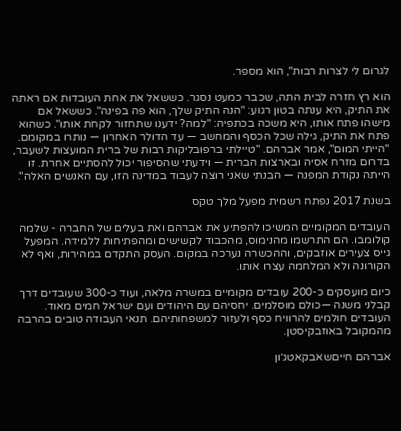לגרום לי לצרות רבות", הוא מספר.

הוא רץ חזרה לבית התה, שכבר כמעט נסגר. כששאל את אחת העובדות אם ראתה את התיק, היא ענתה בטון רגוע: "הנה התיק שלך, הוא פה בפינה". כששאל אם מישהו פתח אותו, היא משכה בכתפיה: "למה? ידענו שתחזור לקחת אותו". כשהוא פתח את התיק, גילה שכל הכסף והמחשב — עד הדולר האחרון — נותרו במקומם. "הייתי המום", אמר אברהם. "טיילתי ברפובליקות רבות של ברית המועצות לשעבר, בדרום מזרח אסיה ובארצות הברית — וידעתי שהסיפור יכול להסתיים אחרת. זו הייתה נקודת המפנה — הבנתי שאני רוצה לעבוד במדינה הזו, עם האנשים האלה".

בשנת 2017 נפתח רשמית מפעל מלך טקס

העובדים המקומיים המשיכו להפתיע את אברהם ואת בעלים של החברה - שלמה קולומבו. הם התרשמו מהנימוס, מהכבוד לקשישים ומהפתיחות ללמידה. המפעל גייס צעירים אוזבקים, וההכשרה נערכה במקום. העסק התקדם במהירות, ואף לא הקורונה ולא המלחמה עצרו אותו.

כיום מועסקים כ-200 עובדים מקומיים במשרה מלאה, ועוד כ-300 שעובדים דרך קבלני משנה —כולם מוסלמים. יחסיהם עם היהודים ועם ישראל חמים מאוד. העובדים חולמים להרוויח כסף ולעזור למשפחותיהם. תנאי העבודה טובים בהרבה מהמקובל באוזבקיסטן.

אברהם חייםשאבקאטג׳ון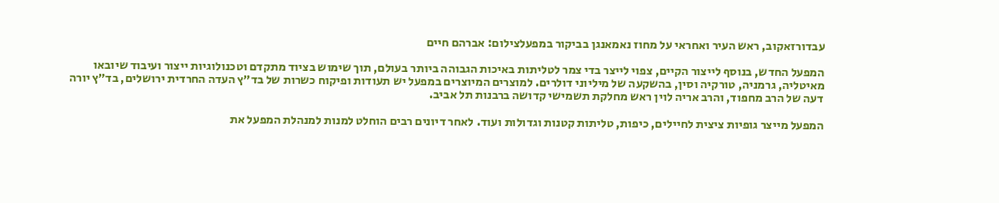עבדורזאקוב, ראש העיר ואחראי על מחוז נאמאנגן בביקור במפעלצילום: אברהם חיים

המפעל החדש, בנוסף לייצור הקיים, צפוי לייצר בדי צמר לטליתות באיכות הגבוהה ביותר בעולם, תוך שימוש בציוד מתקדם וטכנולוגיות ייצור ועיבוד שיובאו מאיטליה, גרמניה, טורקיה וסין, בהשקעה של מיליוני דולרים. למוצרים המיוצרים במפעל יש תעודות ופיקוח כשרות של בד״ץ העדה החרדית ירושלים, בד״ץ יורה דעה של הרב מחפוד, והרב אריה לוין ראש מחלקת תשמישי קדושה ברבנות תל אביב.

המפעל מייצר גופיות ציצית לחיילים, כיפות, טליתות קטנות וגדולות ועוד. לאחר דיונים רבים הוחלט למנות למנהלת המפעל את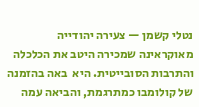נטלי קשמן — צעירה יהודייה מאוקראינה שמכירה היטב את הכלכלה והתרבות הסובייטית. היא  באה בהזמנה של קולומבו כמתרגמת, והביאה עמה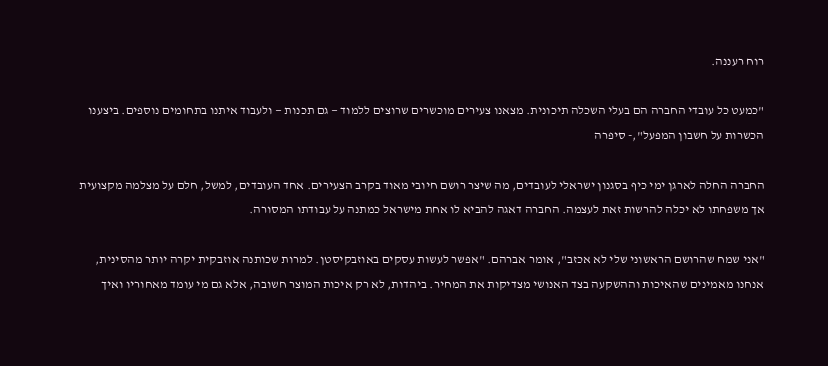רוח רעננה.

"כמעט כל עובדי החברה הם בעלי השכלה תיכונית. מצאנו צעירים מוכשרים שרוצים ללמוד — גם תכנות — ולעבוד איתנו בתחומים נוספים. ביצענו הכשרות על חשבון המפעל",- סיפרה

החברה החלה לארגן ימי כיף בסגנון ישראלי לעובדים, מה שיצר רושם חיובי מאוד בקרב הצעירים. אחד העובדים, למשל, חלם על מצלמה מקצועית אך משפחתו לא יכלה להרשות זאת לעצמה. החברה דאגה להביא לו אחת מישראל כמתנה על עבודתו המסורה.

"אני שמח שהרושם הראשוני שלי לא אכזב", אומר אברהם. "אפשר לעשות עסקים באוזבקיסטן. למרות שכותנה אוזבקית יקרה יותר מהסינית, אנחנו מאמינים שהאיכות וההשקעה בצד האנושי מצדיקות את המחיר. ביהדות, לא רק איכות המוצר חשובה, אלא גם מי עומד מאחוריו ואיך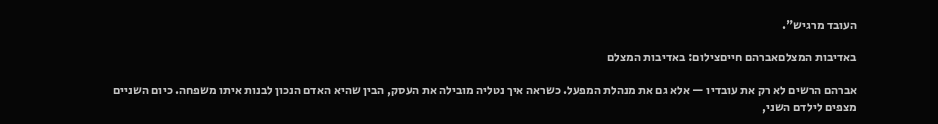העובד מרגיש".

באדיבות המצלםאברהם חייםצילום: באדיבות המצלם

אברהם הרשים לא רק את עובדיו — אלא גם את מנהלת המפעל. כשראה איך נטליה מובילה את העסק, הבין שהיא האדם הנכון לבנות איתו משפחה. כיום השניים מצפים לילדם השני,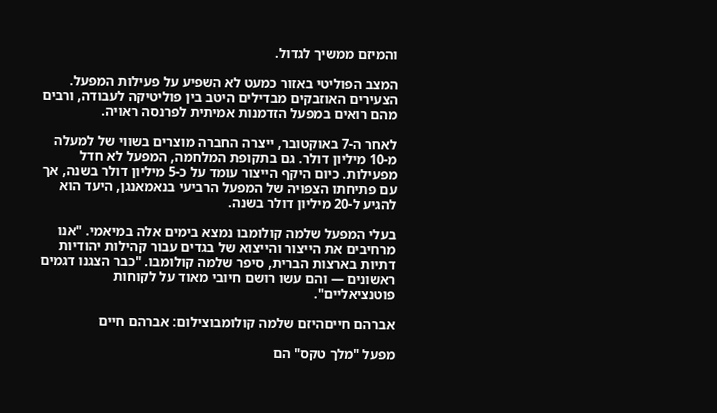והמיזם ממשיך לגדול.

המצב הפוליטי באזור כמעט לא השפיע על פעילות המפעל. הצעירים האוזבקים מבדילים היטב בין פוליטיקה לעבודה, ורבים מהם רואים במפעל הזדמנות אמיתית לפרנסה ראויה.

לאחר ה-7 באוקטובר, ייצרה החברה מוצרים בשווי של למעלה מ-10 מיליון דולר. גם בתקופת המלחמה, המפעל לא חדל מפעילות. כיום היקף הייצור עומד על כ-5 מיליון דולר בשנה, אך עם פתיחתו הצפויה של המפעל הרביעי בנאמאנגן, היעד הוא להגיע ל-20 מיליון דולר בשנה.

בעלי המפעל שלמה קולומבו נמצא בימים אלה במיאמי. "אנו מרחיבים את הייצור והייצוא של בגדים עבור קהילות יהודיות דתיות בארצות הברית, סיפר שלמה קולומבו. "כבר הצגנו דגמים ראשונים — והם עשו רושם חיובי מאוד על לקוחות פוטנציאליים".

אברהם חייםהיזם שלמה קולומבוצילום: אברהם חיים

מפעל "מלך טקס" הם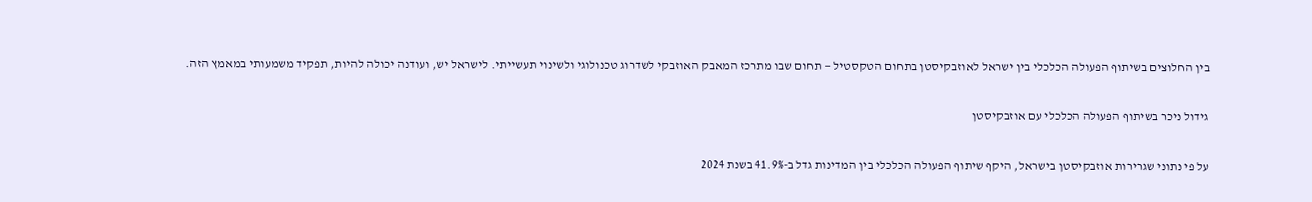בין החלוצים בשיתוף הפעולה הכלכלי בין ישראל לאוזבקיסטן בתחום הטקסטיל — תחום שבו מתרכז המאבק האוזבקי לשדרוג טכנולוגי ולשינוי תעשייתי. לישראל יש, ועודנה יכולה להיות, תפקיד משמעותי במאמץ הזה.

גידול ניכר בשיתוף הפעולה הכלכלי עם אוזבקיסטן

על פי נתוני שגרירות אוזבקיסטן בישראל, היקף שיתוף הפעולה הכלכלי בין המדינות גדל ב-41.9% בשנת 2024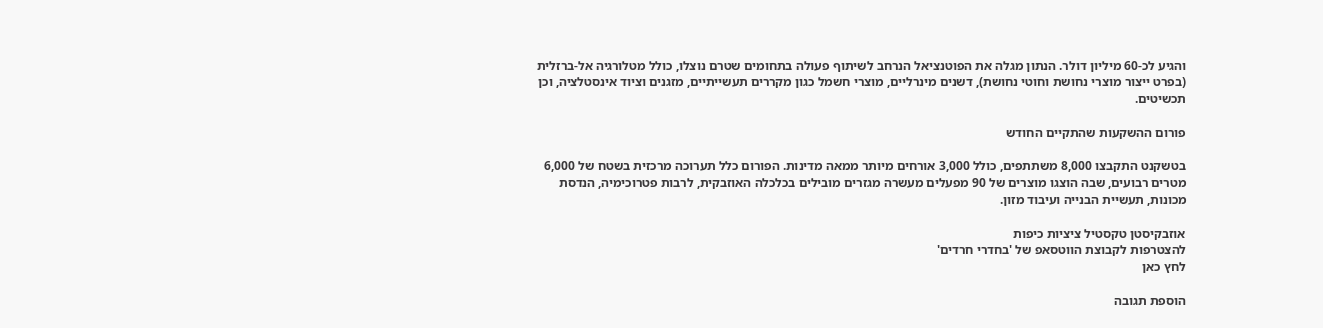והגיע לכ-60 מיליון דולר. הנתון מגלה את הפוטנציאל הנרחב לשיתוף פעולה בתחומים שטרם נוצלו, כולל מטלורגיה אל-ברזלית (בפרט ייצור מוצרי נחושת וחוטי נחושת), דשנים מינרליים, מוצרי חשמל כגון מקררים תעשייתיים, מזגנים וציוד אינסטלציה, וכן תכשיטים.

פורום ההשקעות שהתקיים החודש

בטשקנט התקבצו 8,000 משתתפים, כולל 3,000 אורחים מיותר ממאה מדינות. הפורום כלל תערוכה מרכזית בשטח של 6,000 מטרים רבועים, שבה הוצגו מוצרים של 90 מפעלים מעשרה מגזרים מובילים בכלכלה האוזבקית, לרבות פטרוכימיה, הנדסת מכונות, תעשיית הבנייה ועיבוד מזון.

אוזבקיסטן טקסטיל ציציות כיפות
להצטרפות לקבוצת הווטסאפ של 'בחדרי חרדים'
לחץ כאן

הוספת תגובה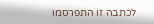לכתבה זו התפרסמו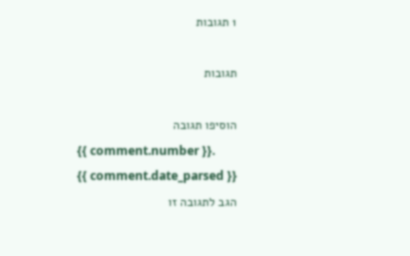1 תגובות

תגובות

הוסיפו תגובה
{{ comment.number }}.
{{ comment.date_parsed }}
הגב לתגובה זו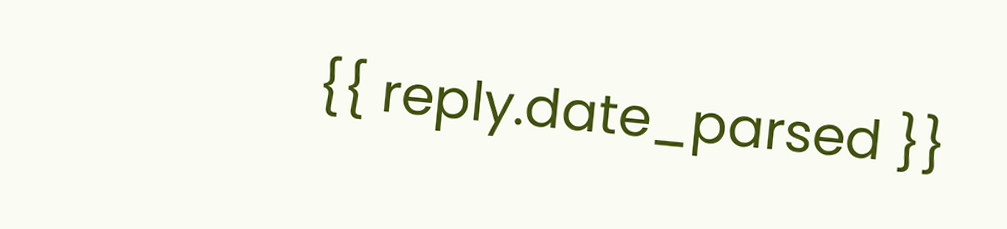{{ reply.date_parsed }}